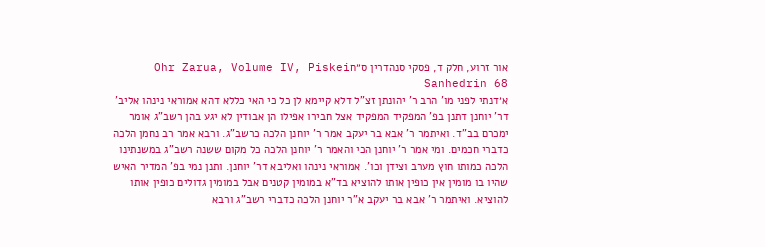אור זרוע, חלק ד, פסקי סנהדרין ס״חOhr Zarua, Volume IV, Piskei Sanhedrin 68
א׳דנתי לפני מו' הרב ר' יהונתן זצ"ל דלא קיימא לן כל כי האי כללא דהא אמוראי נינהו אליב' דר' יוחנן דתנן בפ' המפקיד המפקיד אצל חבירו אפילו הן אבודין לא יגע בהן רשב"ג אומר ימכרם בב"ד. ואיתמר ר' אבא בר יעקב אמר ר' יוחנן הלכה כרשב"ג. ורבא אמר רב נחמן הלכה כדברי חכמים. ומי אמר ר' יוחנן הכי והאמר ר' יוחנן הלכה כל מקום ששנה רשב"ג במשנתינו הלכה כמותו חוץ מערב וצידן וכו'. אמוראי נינהו ואליבא דר' יוחנן. ותנן נמי בפ' המדיר האיש שהיו בו מומין אין כופין אותו להוציא בד"א במומין קטנים אבל במומין גדולים כופין אותו להוציא. ואיתמר ר' אבא בר יעקב א"ר יוחנן הלכה כדברי רשב"ג ורבא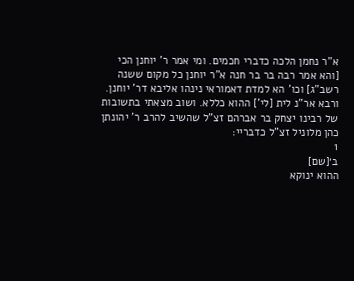א"ר נחמן הלכה כדברי חכמים. ומי אמר ר' יוחנן הכי [והא אמר רבה בר בר חנה א"ר יוחנן כל מקום ששנה רשב"ג] וכו' הא למדת דאמוראי נינהו אליבא דר' יוחנן. ורבא אר"נ לית [לי'] ההוא כללא. ושוב מצאתי בתשובות של רבינו יצחק בר אברהם זצ"ל שהשיב להרב ר' יהונתן כהן מלוניל זצ"ל כדבריי:
1
ב׳[שם]
ההוא ינוקא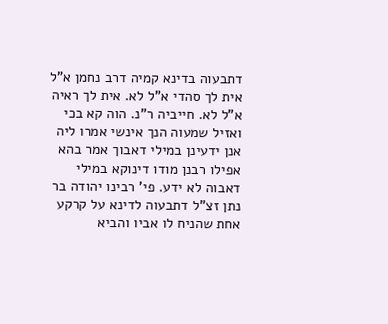דתבעוה בדינא קמיה דרב נחמן א"ל אית לך סהדי א"ל לא. אית לך ראיה א"ל לא. חייביה ר"נ. הוה קא בכי ואזיל שמעוה הנך אינשי אמרו ליה אנן ידעינן במילי דאבוך אמר בהא אפילו רבנן מודו דינוקא במילי דאבוה לא ידע. פי' רבינו יהודה בר נתן זצ"ל דתבעוה לדינא על קרקע אחת שהניח לו אביו והביא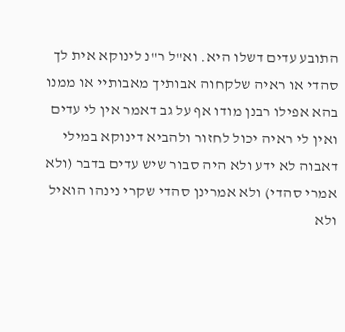התובע עדים דשלו היא. וא"ל ר"נ לינוקא אית לך סהדי או ראיה שלקחוה אבותיך מאבותיי או ממנו בהא אפילו רבנן מודו אף על גב דאמר אין לי עדים ואין לי ראיה יכול לחזור ולהביא דינוקא במילי דאבוה לא ידע ולא היה סבור שיש עדים בדבר (ולא אמרי סהדי) ולא אמרינן סהדי שקרי נינהו הואיל ולא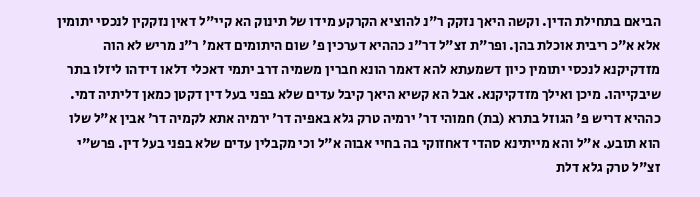הביאם בתחילת הדין. וקשה היאך נזקק ר"נ להוציא הקרקע מידו של תינוק הא קיי"ל דאין נזקקין לנכסי יתומין אלא א"כ ריבית אוכלת בהן. ופר"ת זצ"ל דר"נ כההיא דערכין פ' שום היתומים דאמ' ר"נ מריש לא הוה מזדקיקנא לנכסי יתומין כיון דשמעתא להא דאמר הונא חברין משמיה דרב יתמי דאכלי דלאו דידהו ליזלו בתר שיבקייהו. מיכן ואילך מזדקיקנא. אבל הא קשיא היאך קיבל עדים שלא בפני בעל דין דקטן כמאן דליתיה דמי. כההיא דריש פ' הגוזל בתרא (בת) חמוהי דר' ירמיה טרק גלא באפיה דר' ירמיה אתא לקמיה דר' אבין א"ל שלו הוא תובע. א"ל והא מייתינא סהדי דאחזוקי בה בחיי אבוה א"ל וכי מקבלין עדים שלא בפני בעל דין. פרש"י זצ"ל טרק גלא דלת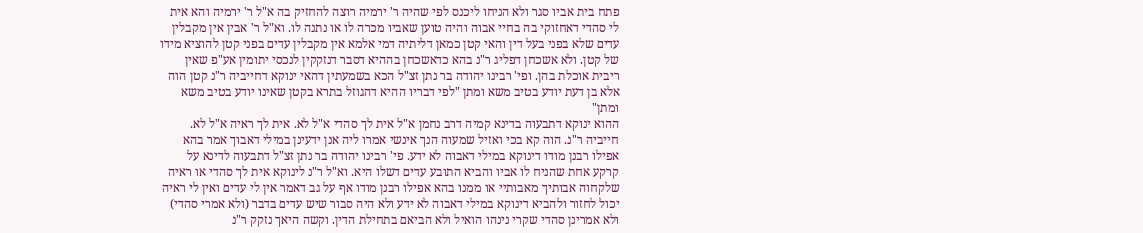פתח בית אביו סגר ולא הניחו ליכנס לפי שהיה ר' ירמיה רוצה להחזיק בה א"ל ר' ירמיה והא אית לי סהדי דאחזוקי בה בחיי אבוה והיה טוען שאביו מכרה לו או נתנה לו. וא"ל ר' אבין אין מקבלין עדים שלא בפני בעל דין והאי קטן כמאן דליתיה דמי אלמא אין מקבלין עדים בפני קטן להוציא מידו של קטן. ולא אשכחן דפליג ר"נ בהא כדאשכחן בההיא דסבר דנזקקין לנכסי יתומין אע"פ שאין ריבית אוכלת בהן. ופי' רבינו יהודה בר נתן זצ"ל הכא בשמעתין דהאי ינוקא דחייביה ר"נ קטן הוה אלא בן דעת יודע בטיב משא ומתן "לפי דבריו ההיא דהגוזל בתרא בקטן שאינו יודע בטיב משא ומתן"
ההוא ינוקא דתבעוה בדינא קמיה דרב נחמן א"ל אית לך סהדי א"ל לא. אית לך ראיה א"ל לא. חייביה ר"נ. הוה קא בכי ואזיל שמעוה הנך אינשי אמרו ליה אנן ידעינן במילי דאבוך אמר בהא אפילו רבנן מודו דינוקא במילי דאבוה לא ידע. פי' רבינו יהודה בר נתן זצ"ל דתבעוה לדינא על קרקע אחת שהניח לו אביו והביא התובע עדים דשלו היא. וא"ל ר"נ לינוקא אית לך סהדי או ראיה שלקחוה אבותיך מאבותיי או ממנו בהא אפילו רבנן מודו אף על גב דאמר אין לי עדים ואין לי ראיה יכול לחזור ולהביא דינוקא במילי דאבוה לא ידע ולא היה סבור שיש עדים בדבר (ולא אמרי סהדי) ולא אמרינן סהדי שקרי נינהו הואיל ולא הביאם בתחילת הדין. וקשה היאך נזקק ר"נ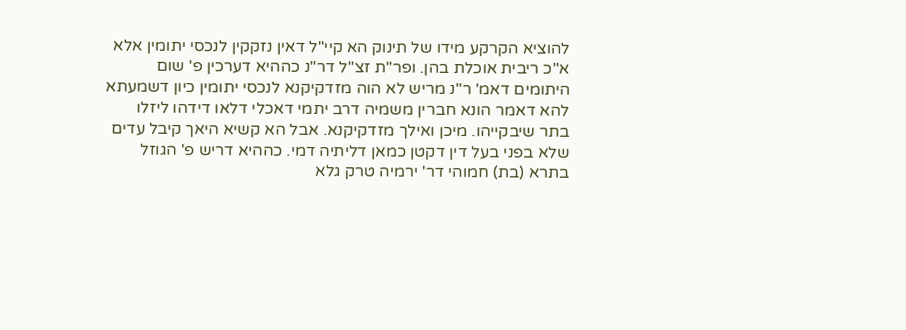להוציא הקרקע מידו של תינוק הא קיי"ל דאין נזקקין לנכסי יתומין אלא א"כ ריבית אוכלת בהן. ופר"ת זצ"ל דר"נ כההיא דערכין פ' שום היתומים דאמ' ר"נ מריש לא הוה מזדקיקנא לנכסי יתומין כיון דשמעתא להא דאמר הונא חברין משמיה דרב יתמי דאכלי דלאו דידהו ליזלו בתר שיבקייהו. מיכן ואילך מזדקיקנא. אבל הא קשיא היאך קיבל עדים שלא בפני בעל דין דקטן כמאן דליתיה דמי. כההיא דריש פ' הגוזל בתרא (בת) חמוהי דר' ירמיה טרק גלא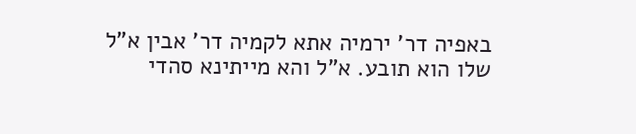באפיה דר' ירמיה אתא לקמיה דר' אבין א"ל שלו הוא תובע. א"ל והא מייתינא סהדי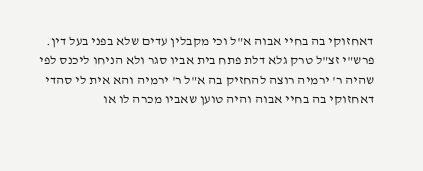דאחזוקי בה בחיי אבוה א"ל וכי מקבלין עדים שלא בפני בעל דין. פרש"י זצ"ל טרק גלא דלת פתח בית אביו סגר ולא הניחו ליכנס לפי שהיה ר' ירמיה רוצה להחזיק בה א"ל ר' ירמיה והא אית לי סהדי דאחזוקי בה בחיי אבוה והיה טוען שאביו מכרה לו או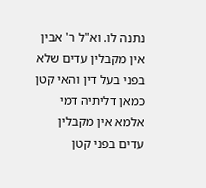נתנה לו. וא"ל ר' אבין אין מקבלין עדים שלא בפני בעל דין והאי קטן כמאן דליתיה דמי אלמא אין מקבלין עדים בפני קטן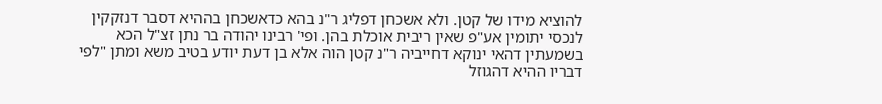להוציא מידו של קטן. ולא אשכחן דפליג ר"נ בהא כדאשכחן בההיא דסבר דנזקקין לנכסי יתומין אע"פ שאין ריבית אוכלת בהן. ופי' רבינו יהודה בר נתן זצ"ל הכא בשמעתין דהאי ינוקא דחייביה ר"נ קטן הוה אלא בן דעת יודע בטיב משא ומתן "לפי דבריו ההיא דהגוזל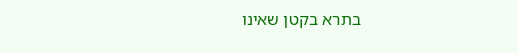בתרא בקטן שאינו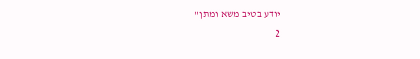יודע בטיב משא ומתן"
2